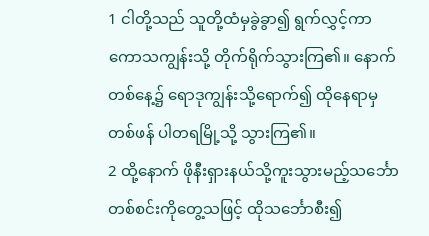1 ငါတို့သည် သူတို့ထံမှခွဲခွာ၍ ရွက်လွှင့်ကာ ကောသကျွန်းသို့ တိုက်ရိုက်သွားကြ၏။ နောက်တစ်နေ့၌ ရောဒုကျွန်းသို့ရောက်၍ ထိုနေရာမှတစ်ဖန် ပါတရမြို့သို့ သွားကြ၏။
2 ထို့နောက် ဖိုနီးရှားနယ်သို့ကူးသွားမည့်သင်္ဘောတစ်စင်းကိုတွေ့သဖြင့် ထိုသင်္ဘောစီး၍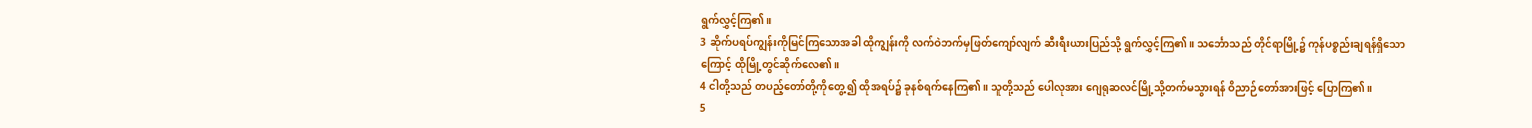ရွက်လွှင့်ကြ၏။
3 ဆိုက်ပရပ်ကျွန်းကိုမြင်ကြသောအခါ ထိုကျွန်းကို လက်ဝဲဘက်မှဖြတ်ကျော်လျက် ဆီးရီးယားပြည်သို့ ရွက်လွှင့်ကြ၏။ သင်္ဘောသည် တိုင်ရာမြို့၌ ကုန်ပစ္စည်းချရန်ရှိသောကြောင့် ထိုမြို့တွင်ဆိုက်လေ၏။
4 ငါတို့သည် တပည့်တော်တို့ကိုတွေ့၍ ထိုအရပ်၌ ခုနစ်ရက်နေကြ၏။ သူတို့သည် ပေါလုအား ဂျေရုဆလင်မြို့သို့တက်မသွားရန် ဝိညာဉ်တော်အားဖြင့် ပြောကြ၏။
5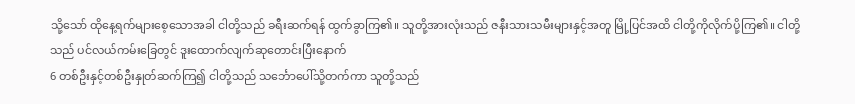သို့သော် ထိုနေ့ရက်များစေ့သောအခါ ငါတို့သည် ခရီးဆက်ရန် ထွက်ခွာကြ၏။ သူတို့အားလုံးသည် ဇနီးသားသမီးများနှင့်အတူ မြို့ပြင်အထိ ငါတို့ကိုလိုက်ပို့ကြ၏။ ငါတို့သည် ပင်လယ်ကမ်းခြေတွင် ဒူးထောက်လျက်ဆုတောင်းပြီးနောက်
6 တစ်ဦးနှင့်တစ်ဦးနှုတ်ဆက်ကြ၍ ငါတို့သည် သင်္ဘောပေါ်သို့တက်ကာ သူတို့သည်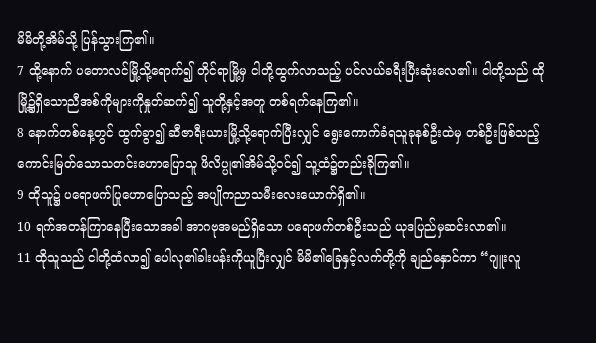မိမိတို့အိမ်သို့ ပြန်သွားကြ၏။
7 ထို့နောက် ပတောလင်မြို့သို့ရောက်၍ တိုင်ရာမြို့မှ ငါတို့ထွက်လာသည့် ပင်လယ်ခရီးပြီးဆုံးလေ၏။ ငါတို့သည် ထိုမြို့၌ရှိသောညီအစ်ကိုများကိုနှုတ်ဆက်၍ သူတို့နှင့်အတူ တစ်ရက်နေကြ၏။
8 နောက်တစ်နေ့တွင် ထွက်ခွာ၍ ဆီဇာရီးယားမြို့သို့ရောက်ပြီးလျှင် ရွေးကောက်ခံရသူခုနစ်ဦးထဲမှ တစ်ဦးဖြစ်သည့်ကောင်းမြတ်သောသတင်းဟောပြောသူ ဖိလိပ္ပု၏အိမ်သို့ဝင်၍ သူ့ထံ၌တည်းခိုကြ၏။
9 ထိုသူ၌ ပရောဖက်ပြုဟောပြောသည့် အပျိုကညာသမီးလေးယောက်ရှိ၏။
10 ရက်အတန်ကြာနေပြီးသောအခါ အာဂဗုအမည်ရှိသော ပရောဖက်တစ်ဦးသည် ယုဒပြည်မှဆင်းလာ၏။
11 ထိုသူသည် ငါတို့ထံလာ၍ ပေါလု၏ခါးပန်းကိုယူပြီးလျှင် မိမိ၏ခြေနှင့်လက်တို့ကို ချည်နှောင်ကာ “ဂျူးလူ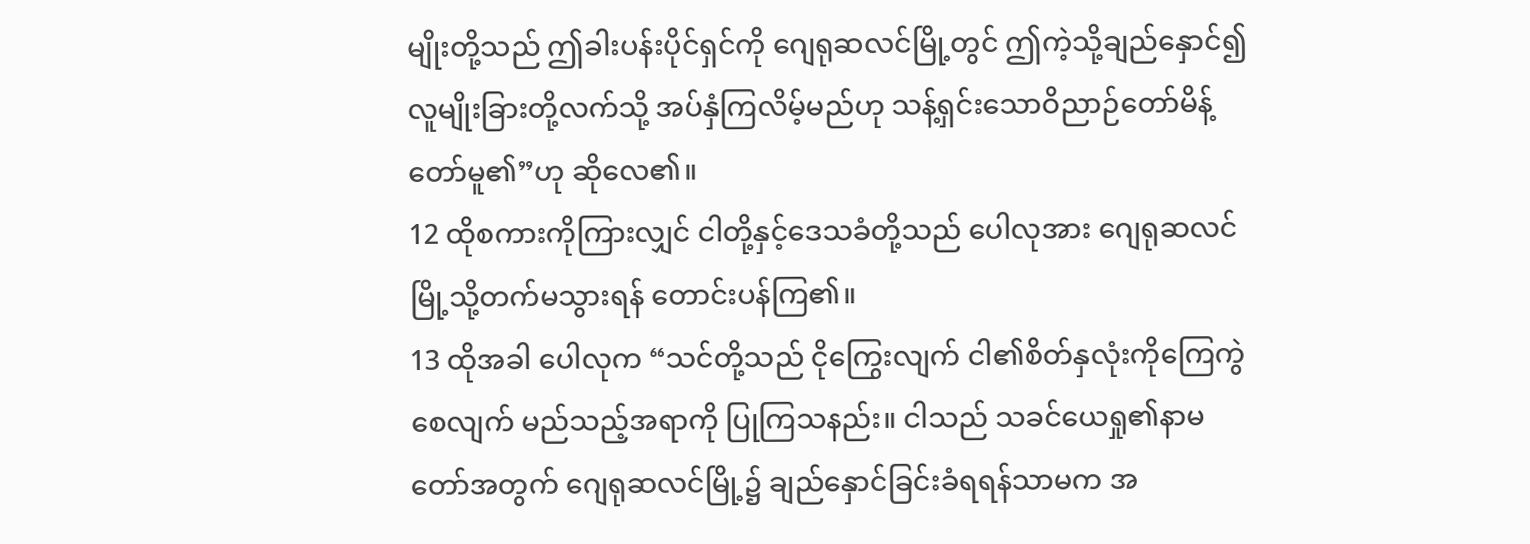မျိုးတို့သည် ဤခါးပန်းပိုင်ရှင်ကို ဂျေရုဆလင်မြို့တွင် ဤကဲ့သို့ချည်နှောင်၍ လူမျိုးခြားတို့လက်သို့ အပ်နှံကြလိမ့်မည်ဟု သန့်ရှင်းသောဝိညာဉ်တော်မိန့်တော်မူ၏”ဟု ဆိုလေ၏။
12 ထိုစကားကိုကြားလျှင် ငါတို့နှင့်ဒေသခံတို့သည် ပေါလုအား ဂျေရုဆလင်မြို့သို့တက်မသွားရန် တောင်းပန်ကြ၏။
13 ထိုအခါ ပေါလုက “သင်တို့သည် ငိုကြွေးလျက် ငါ၏စိတ်နှလုံးကိုကြေကွဲစေလျက် မည်သည့်အရာကို ပြုကြသနည်း။ ငါသည် သခင်ယေရှု၏နာမတော်အတွက် ဂျေရုဆလင်မြို့၌ ချည်နှောင်ခြင်းခံရရန်သာမက အ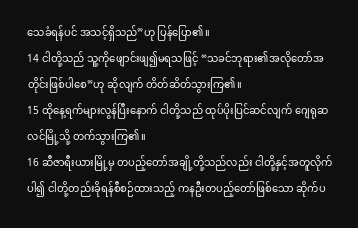သေခံရန်ပင် အသင့်ရှိသည်”ဟု ပြန်ပြော၏။
14 ငါတို့သည် သူ့ကိုဖျောင်းဖျ၍မရသဖြင့် “သခင်ဘုရား၏အလိုတော်အတိုင်းဖြစ်ပါစေ”ဟု ဆိုလျက် တိတ်ဆိတ်သွားကြ၏။
15 ထိုနေ့ရက်များလွန်ပြီးနောက် ငါတို့သည် ထုပ်ပိုးပြင်ဆင်လျက် ဂျေရုဆလင်မြို့သို့ တက်သွားကြ၏။
16 ဆီဇာရီးယားမြို့မှ တပည့်တော်အချို့တို့သည်လည်း ငါတို့နှင့်အတူလိုက်ပါ၍ ငါတို့တည်းခိုရန်စီစဉ်ထားသည့် ကနဦးတပည့်တော်ဖြစ်သော ဆိုက်ပ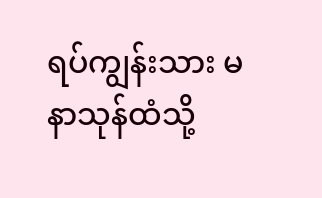ရပ်ကျွန်းသား မနာသုန်ထံသို့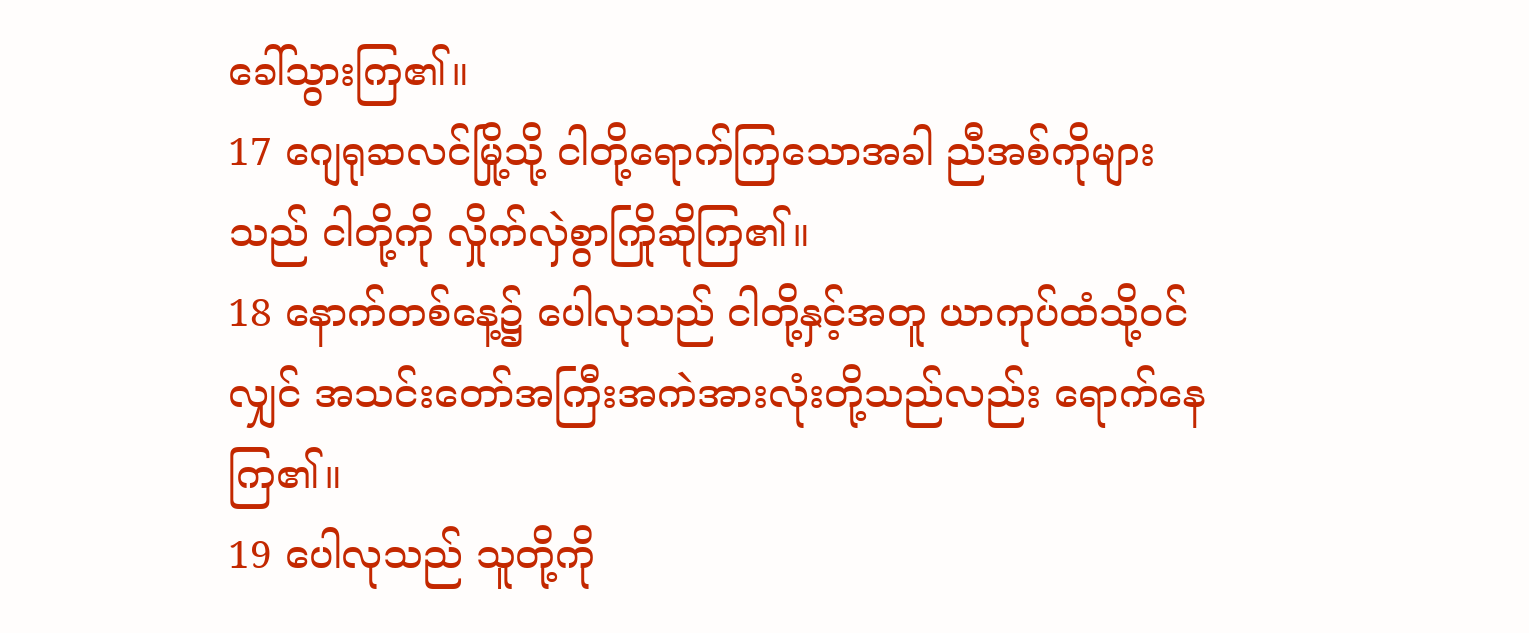ခေါ်သွားကြ၏။
17 ဂျေရုဆလင်မြို့သို့ ငါတို့ရောက်ကြသောအခါ ညီအစ်ကိုများသည် ငါတို့ကို လှိုက်လှဲစွာကြိုဆိုကြ၏။
18 နောက်တစ်နေ့၌ ပေါလုသည် ငါတို့နှင့်အတူ ယာကုပ်ထံသို့ဝင်လျှင် အသင်းတော်အကြီးအကဲအားလုံးတို့သည်လည်း ရောက်နေကြ၏။
19 ပေါလုသည် သူတို့ကို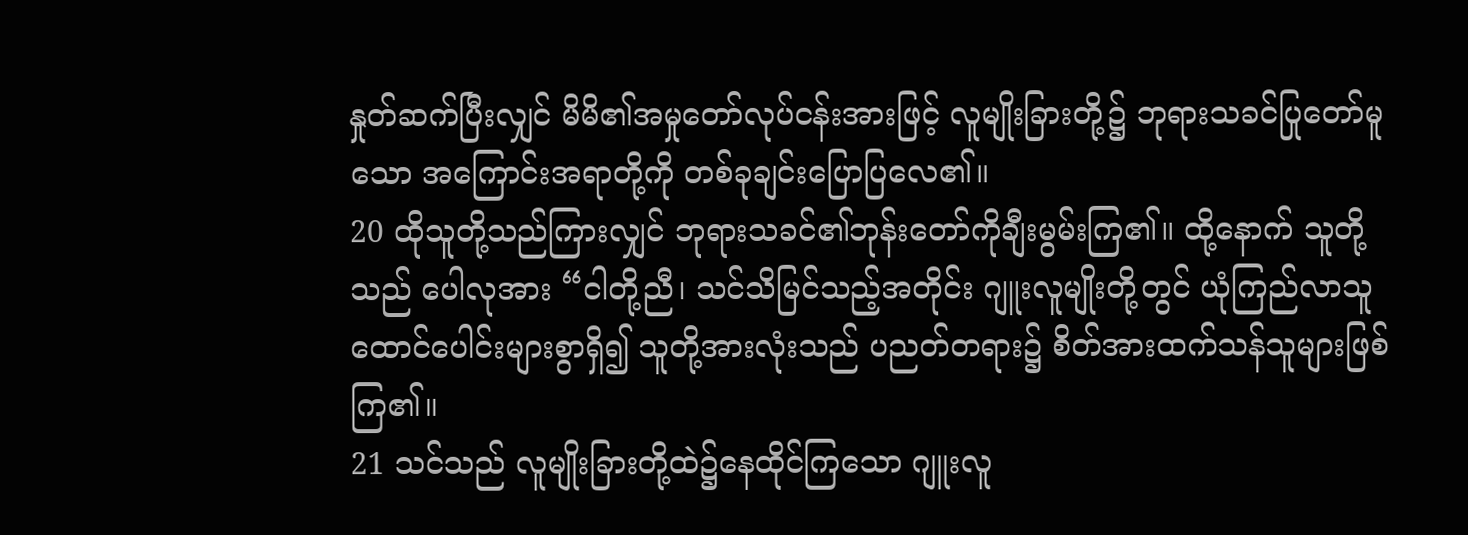နှုတ်ဆက်ပြီးလျှင် မိမိ၏အမှုတော်လုပ်ငန်းအားဖြင့် လူမျိုးခြားတို့၌ ဘုရားသခင်ပြုတော်မူသော အကြောင်းအရာတို့ကို တစ်ခုချင်းပြောပြလေ၏။
20 ထိုသူတို့သည်ကြားလျှင် ဘုရားသခင်၏ဘုန်းတော်ကိုချီးမွမ်းကြ၏။ ထို့နောက် သူတို့သည် ပေါလုအား “ငါတို့ညီ၊ သင်သိမြင်သည့်အတိုင်း ဂျူးလူမျိုးတို့တွင် ယုံကြည်လာသူထောင်ပေါင်းများစွာရှိ၍ သူတို့အားလုံးသည် ပညတ်တရား၌ စိတ်အားထက်သန်သူများဖြစ်ကြ၏။
21 သင်သည် လူမျိုးခြားတို့ထဲ၌နေထိုင်ကြသော ဂျူးလူ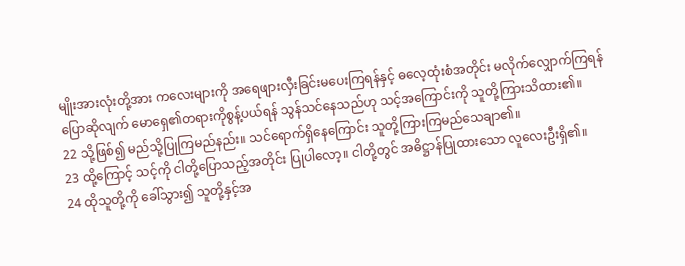မျိုးအားလုံးတို့အား ကလေးများကို အရေဖျားလှီးခြင်းမပေးကြရန်နှင့် ဓလေ့ထုံးစံအတိုင်း မလိုက်လျှောက်ကြရန် ပြောဆိုလျက် မောရှေ၏တရားကိုစွန့်ပယ်ရန် သွန်သင်နေသည်ဟု သင့်အကြောင်းကို သူတို့ကြားသိထား၏။
22 သို့ဖြစ်၍ မည်သို့ပြုကြမည်နည်း။ သင်ရောက်ရှိနေကြောင်း သူတို့ကြားကြမည်သေချာ၏။
23 ထို့ကြောင့် သင့်ကို ငါတို့ပြောသည့်အတိုင်း ပြုပါလော့။ ငါတို့တွင် အဓိဋ္ဌာန်ပြုထားသော လူလေးဦးရှိ၏။
24 ထိုသူတို့ကို ခေါ်သွား၍ သူတို့နှင့်အ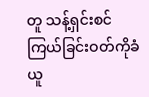တူ သန့်ရှင်းစင်ကြယ်ခြင်းဝတ်ကိုခံယူ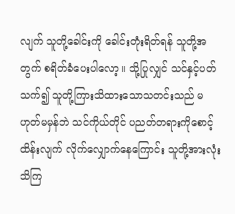လျက် သူတို့ခေါင်းကို ခေါင်းတုံးရိတ်ရန် သူတို့အတွက် စရိတ်ခံပေးပါလော့။ သို့ပြုလျှင် သင်နှင့်ပတ်သက်၍ သူတို့ကြားသိထားသောသတင်းသည် မဟုတ်မမှန်ဘဲ သင်ကိုယ်တိုင် ပညတ်တရားကိုစောင့်ထိန်းလျက် လိုက်လျှောက်နေကြောင်း သူတို့အားလုံးသိကြ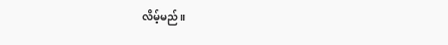လိမ့်မည်။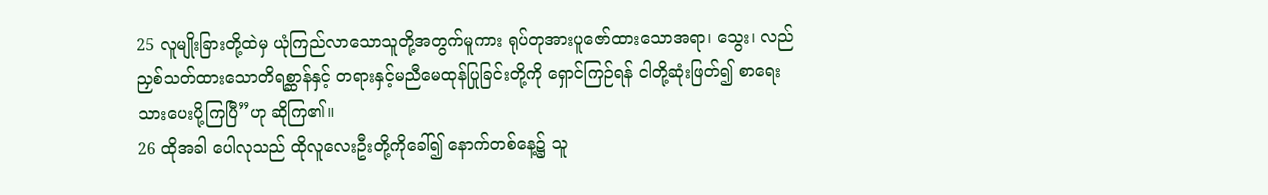25 လူမျိုးခြားတို့ထဲမှ ယုံကြည်လာသောသူတို့အတွက်မူကား ရုပ်တုအားပူဇော်ထားသောအရာ၊ သွေး၊ လည်ညှစ်သတ်ထားသောတိရစ္ဆာန်နှင့် တရားနှင့်မညီမေထုန်ပြုခြင်းတို့ကို ရှောင်ကြဉ်ရန် ငါတို့ဆုံးဖြတ်၍ စာရေးသားပေးပို့ကြပြီ”ဟု ဆိုကြ၏။
26 ထိုအခါ ပေါလုသည် ထိုလူလေးဦးတို့ကိုခေါ်၍ နောက်တစ်နေ့၌ သူ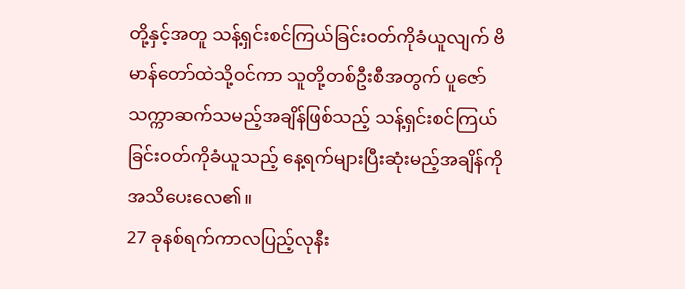တို့နှင့်အတူ သန့်ရှင်းစင်ကြယ်ခြင်းဝတ်ကိုခံယူလျက် ဗိမာန်တော်ထဲသို့ဝင်ကာ သူတို့တစ်ဦးစီအတွက် ပူဇော်သက္ကာဆက်သမည့်အချိန်ဖြစ်သည့် သန့်ရှင်းစင်ကြယ်ခြင်းဝတ်ကိုခံယူသည့် နေ့ရက်များပြီးဆုံးမည့်အချိန်ကို အသိပေးလေ၏။
27 ခုနစ်ရက်ကာလပြည့်လုနီး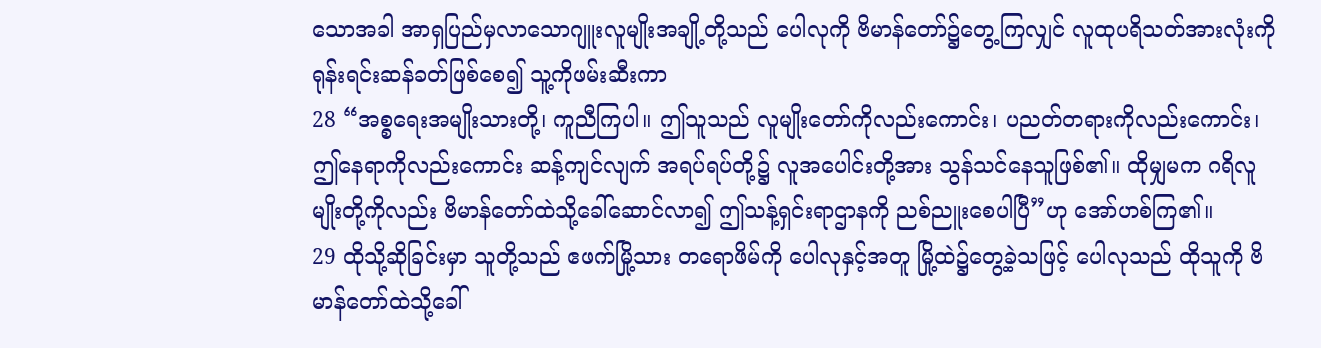သောအခါ အာရှပြည်မှလာသောဂျူးလူမျိုးအချို့တို့သည် ပေါလုကို ဗိမာန်တော်၌တွေ့ကြလျှင် လူထုပရိသတ်အားလုံးကို ရုန်းရင်းဆန်ခတ်ဖြစ်စေ၍ သူ့ကိုဖမ်းဆီးကာ
28 “အစ္စရေးအမျိုးသားတို့၊ ကူညီကြပါ။ ဤသူသည် လူမျိုးတော်ကိုလည်းကောင်း၊ ပညတ်တရားကိုလည်းကောင်း၊ ဤနေရာကိုလည်းကောင်း ဆန့်ကျင်လျက် အရပ်ရပ်တို့၌ လူအပေါင်းတို့အား သွန်သင်နေသူဖြစ်၏။ ထိုမျှမက ဂရိလူမျိုးတို့ကိုလည်း ဗိမာန်တော်ထဲသို့ခေါ်ဆောင်လာ၍ ဤသန့်ရှင်းရာဌာနကို ညစ်ညူးစေပါပြီ”ဟု အော်ဟစ်ကြ၏။
29 ထိုသို့ဆိုခြင်းမှာ သူတို့သည် ဧဖက်မြို့သား တရောဖိမ်ကို ပေါလုနှင့်အတူ မြို့ထဲ၌တွေ့ခဲ့သဖြင့် ပေါလုသည် ထိုသူကို ဗိမာန်တော်ထဲသို့ခေါ်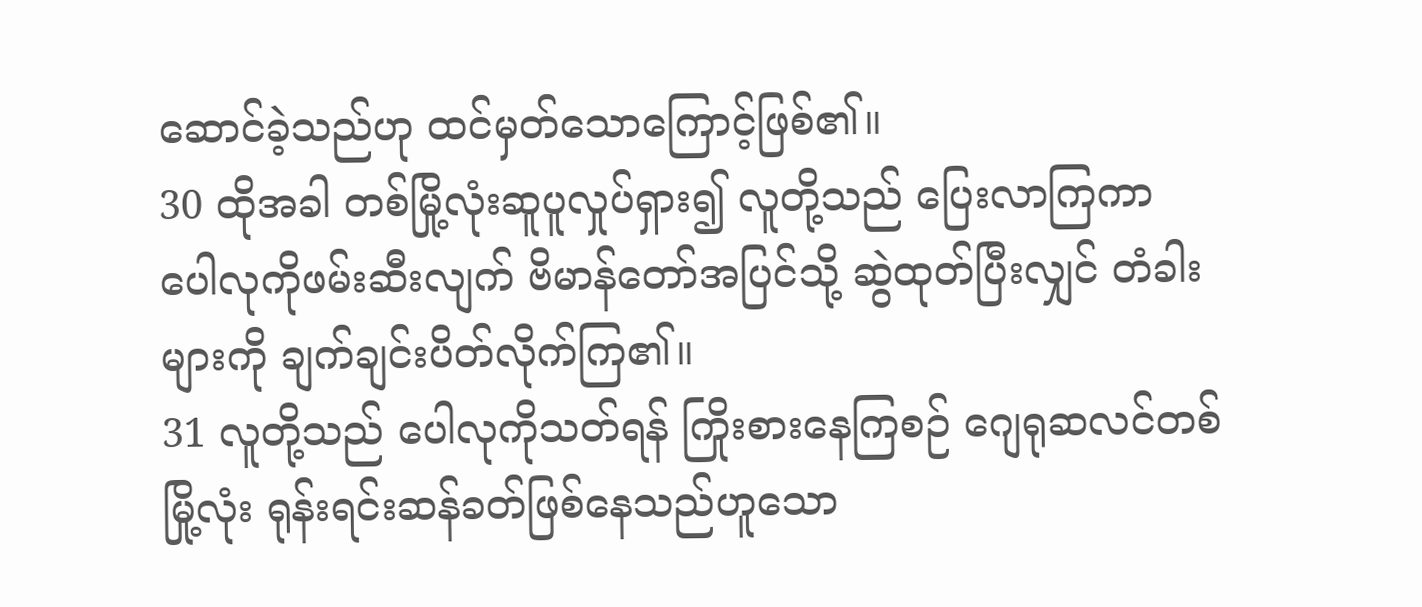ဆောင်ခဲ့သည်ဟု ထင်မှတ်သောကြောင့်ဖြစ်၏။
30 ထိုအခါ တစ်မြို့လုံးဆူပူလှုပ်ရှား၍ လူတို့သည် ပြေးလာကြကာ ပေါလုကိုဖမ်းဆီးလျက် ဗိမာန်တော်အပြင်သို့ ဆွဲထုတ်ပြီးလျှင် တံခါးများကို ချက်ချင်းပိတ်လိုက်ကြ၏။
31 လူတို့သည် ပေါလုကိုသတ်ရန် ကြိုးစားနေကြစဉ် ဂျေရုဆလင်တစ်မြို့လုံး ရုန်းရင်းဆန်ခတ်ဖြစ်နေသည်ဟူသော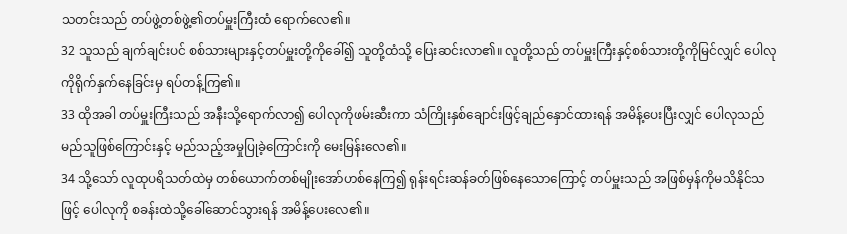သတင်းသည် တပ်ဖွဲ့တစ်ဖွဲ့၏တပ်မှူးကြီးထံ ရောက်လေ၏။
32 သူသည် ချက်ချင်းပင် စစ်သားများနှင့်တပ်မှူးတို့ကိုခေါ်၍ သူတို့ထံသို့ ပြေးဆင်းလာ၏။ လူတို့သည် တပ်မှူးကြီးနှင့်စစ်သားတို့ကိုမြင်လျှင် ပေါလုကိုရိုက်နှက်နေခြင်းမှ ရပ်တန့်ကြ၏။
33 ထိုအခါ တပ်မှူးကြီးသည် အနီးသို့ရောက်လာ၍ ပေါလုကိုဖမ်းဆီးကာ သံကြိုးနှစ်ချောင်းဖြင့်ချည်နှောင်ထားရန် အမိန့်ပေးပြီးလျှင် ပေါလုသည် မည်သူဖြစ်ကြောင်းနှင့် မည်သည့်အမှုပြုခဲ့ကြောင်းကို မေးမြန်းလေ၏။
34 သို့သော် လူထုပရိသတ်ထဲမှ တစ်ယောက်တစ်မျိုးအော်ဟစ်နေကြ၍ ရုန်းရင်းဆန်ခတ်ဖြစ်နေသောကြောင့် တပ်မှူးသည် အဖြစ်မှန်ကိုမသိနိုင်သဖြင့် ပေါလုကို စခန်းထဲသို့ခေါ်ဆောင်သွားရန် အမိန့်ပေးလေ၏။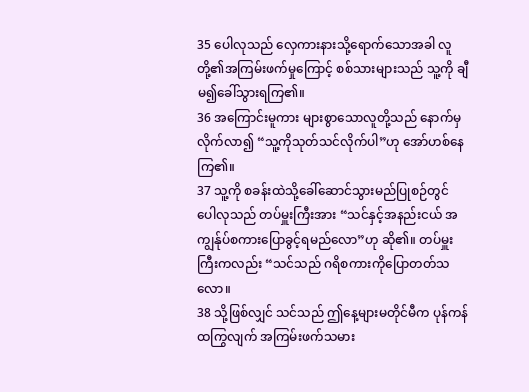35 ပေါလုသည် လှေကားနားသို့ရောက်သောအခါ လူတို့၏အကြမ်းဖက်မှုကြောင့် စစ်သားများသည် သူ့ကို ချီမ၍ခေါ်သွားရကြ၏။
36 အကြောင်းမူကား များစွာသောလူတို့သည် နောက်မှလိုက်လာ၍ “သူ့ကိုသုတ်သင်လိုက်ပါ”ဟု အော်ဟစ်နေကြ၏။
37 သူ့ကို စခန်းထဲသို့ခေါ်ဆောင်သွားမည်ပြုစဉ်တွင် ပေါလုသည် တပ်မှူးကြီးအား “သင်နှင့်အနည်းငယ် အကျွန်ုပ်စကားပြောခွင့်ရမည်လော”ဟု ဆို၏။ တပ်မှူးကြီးကလည်း “သင်သည် ဂရိစကားကိုပြောတတ်သလော။
38 သို့ဖြစ်လျှင် သင်သည် ဤနေ့များမတိုင်မီက ပုန်ကန်ထကြွလျက် အကြမ်းဖက်သမား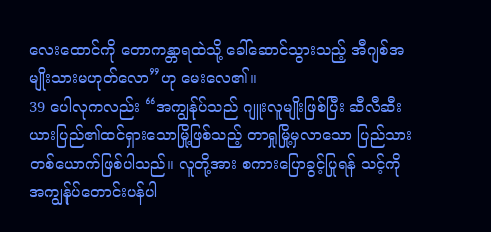လေးထောင်ကို တောကန္တာရထဲသို့ ခေါ်ဆောင်သွားသည့် အီဂျစ်အမျိုးသားမဟုတ်လော”ဟု မေးလေ၏။
39 ပေါလုကလည်း “အကျွန်ုပ်သည် ဂျူးလူမျိုးဖြစ်ပြီး ဆီလီဆီးယားပြည်၏ထင်ရှားသောမြို့ဖြစ်သည့် တာရှုမြို့မှလာသော ပြည်သားတစ်ယောက်ဖြစ်ပါသည်။ လူတို့အား စကားပြောခွင့်ပြုရန် သင့်ကို အကျွန်ုပ်တောင်းပန်ပါ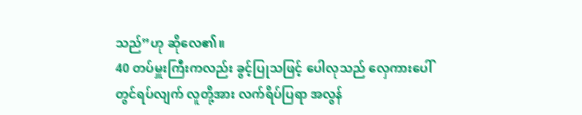သည်”ဟု ဆိုလေ၏။
40 တပ်မှူးကြီးကလည်း ခွင့်ပြုသဖြင့် ပေါလုသည် လှေကားပေါ်တွင်ရပ်လျက် လူတို့အား လက်ရိပ်ပြရာ အလွန်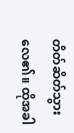တိတ်ဆိတ်သွားလေ၏။ ထိုအခါ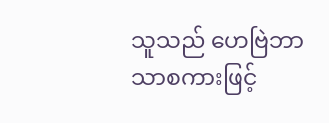သူသည် ဟေဗြဲဘာသာစကားဖြင့်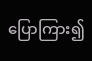ပြောကြား၍